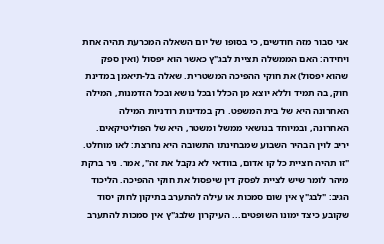אני סבור מזה חודשים, כי בסופו של יום השאלה המכרעת תהיה אחת ויחידה: האם הממשלה תציית לבג"ץ כאשר הוא יפסול (ואין ספק שהוא יפסול) את חוקי ההפיכה המשטרית. שאלה בל-תיאמן במדינת חוק, בה תמיד וללא יוצא מן הכלל ובכל נושא ובכל הזדמנות, המילה האחרונה היא של בית המשפט. רק במדינות רודניות המילה האחרונה, ובמיוחד בנושאי ממשל ומשטר, היא של הפוליטיקאים.
יריב לוין הבהיר השבוע שמבחינתו התשובה היא נחרצת: לאו מוחלט. "זו תהיה חציית כל קו אדום, בוודאי לא נקבל את זה", אמר. ניר ברקת מיהר לומר שיש לציית לפסק דין שיפסול את חוקי ההפיכה. הליכוד הגיב: "לבג"ץ אין שום סמכות או עילה להתערב בתיקון לחוק יסוד שקובע כיצד ימונו השופטים... העיקרון שלבג"ץ אין סמכות להתערב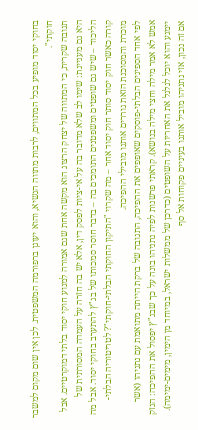בחוקי יסוד מופיע בכל המתווים, לרבות מתווה הנשיא, והוא יעוגן ברפורמה המשפטית. לכן אין שום מקום למשבר חוקתי".
תגובה שקרית, כי המתווה של יצחק הרצוג הוא מקשה אחת שגם אמורה למנוע חוקי יסוד בלתי דמוקרטיים. אבל היא גם מעניינת: שימו לב שלא מדובר בה על אי-ציות לפסק דין, אלא יש בה חזרה על העמדה המסורתית של הליכוד – שיש גם שופטים ומשפטנים התומכים בה – בדבר חוסר סמכותו של בג"ץ להתערב בחוקי יסוד. אבל מה קורה כאשר חוק יסוד סותר חוק יסוד אחר – מה שקרוי "התיקון החוקתי הבלתי-חוקתי"? לטריטוריה הבלתי-מוכרת והמסוכנת הזאת גוררים אותנו מובילי ההפיכה.
לפי אחד הספינים הבלתי-פוסקים שאופפים את ההפיכה, התגובה של ברקת הייתה מתואמת עם נתניהו (אשר אמש לא אמר מילה וחצי מילה בנושא). קראתי פרשנות לפיה נתניהו בונה על כך שבג"ץ יפסול את ההפיכה: הנזק יימנע והוא יוכל לגלגל את האחריות על השופטים (כדרכן של ממשלות ישראל, במיוחד מן הימין, מימים-ימימה). אם זה נכון, אזי נתניהו מוביל אותנו בעיניים פקוחות אל סף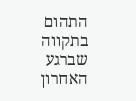התהום בתקווה שברגע האחרון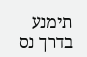תימנע בדרך נס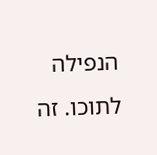הנפילה לתוכו. זה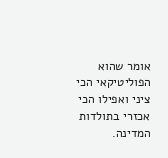אומר שהוא הפוליטיקאי הכי ציני ואפילו הכי אכזרי בתולדות המדינה.